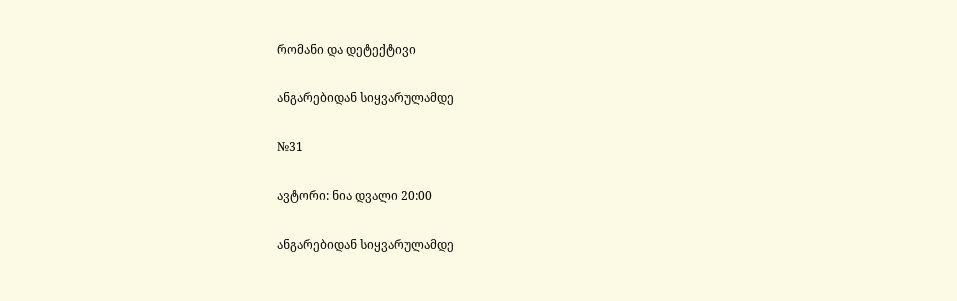რომანი და დეტექტივი

ანგარებიდან სიყვარულამდე

№31

ავტორი: ნია დვალი 20:00

ანგარებიდან სიყვარულამდე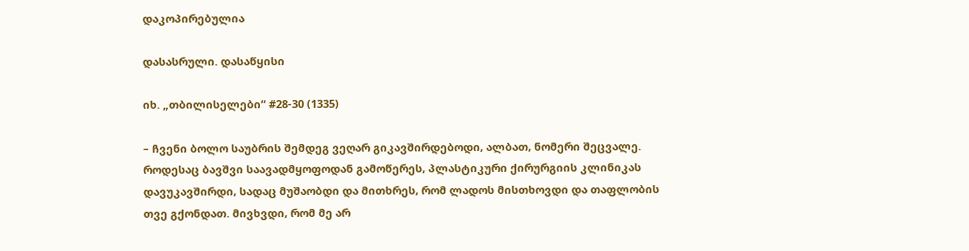დაკოპირებულია

დასასრული. დასაწყისი

იხ. „თბილისელები“ #28-30 (1335)

– ჩვენი ბოლო საუბრის შემდეგ ვეღარ გიკავშირდებოდი, ალბათ, ნომერი შეცვალე. როდესაც ბავშვი საავადმყოფოდან გამოწერეს, პლასტიკური ქირურგიის კლინიკას დავუკავშირდი, სადაც მუშაობდი და მითხრეს, რომ ლადოს მისთხოვდი და თაფლობის თვე გქონდათ. მივხვდი, რომ მე არ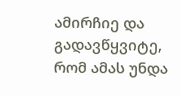ამირჩიე და გადავწყვიტე, რომ ამას უნდა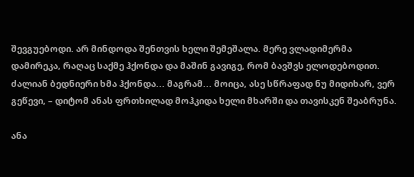შევგუებოდი. არ მინდოდა შენთვის ხელი შემეშალა. მერე ვლადიმერმა დამირეკა, რაღაც საქმე ჰქონდა და მაშინ გავიგე, რომ ბავშვს ელოდებოდით. ძალიან ბედნიერი ხმა ჰქონდა... მაგრამ... მოიცა, ასე სწრაფად ნუ მიდიხარ, ვერ გეწევი, – დიტომ ანას ფრთხილად მოჰკიდა ხელი მხარში და თავისკენ შეაბრუნა.

ანა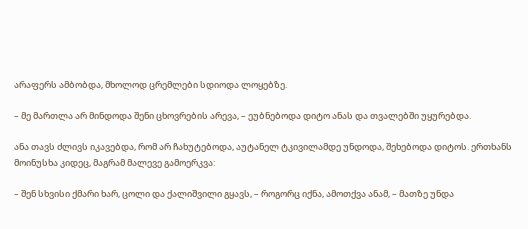არაფერს ამბობდა, მხოლოდ ცრემლები სდიოდა ლოყებზე.

– მე მართლა არ მინდოდა შენი ცხოვრების არევა, – ეუბნებოდა დიტო ანას და თვალებში უყურებდა.

ანა თავს ძლივს იკავებდა, რომ არ ჩახუტებოდა, აუტანელ ტკივილამდე უნდოდა, შეხებოდა დიტოს. ერთხანს მოინუსხა კიდეც, მაგრამ მალევე გამოერკვა:

– შენ სხვისი ქმარი ხარ, ცოლი და ქალიშვილი გყავს, – როგორც იქნა, ამოთქვა ანამ, – მათზე უნდა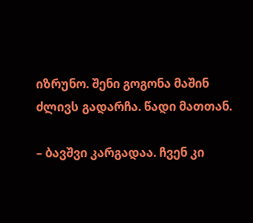იზრუნო. შენი გოგონა მაშინ ძლივს გადარჩა. წადი მათთან.

– ბავშვი კარგადაა. ჩვენ კი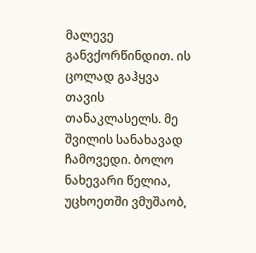მალევე განვქორწინდით. ის ცოლად გაჰყვა თავის თანაკლასელს. მე შვილის სანახავად ჩამოვედი. ბოლო ნახევარი წელია, უცხოეთში ვმუშაობ,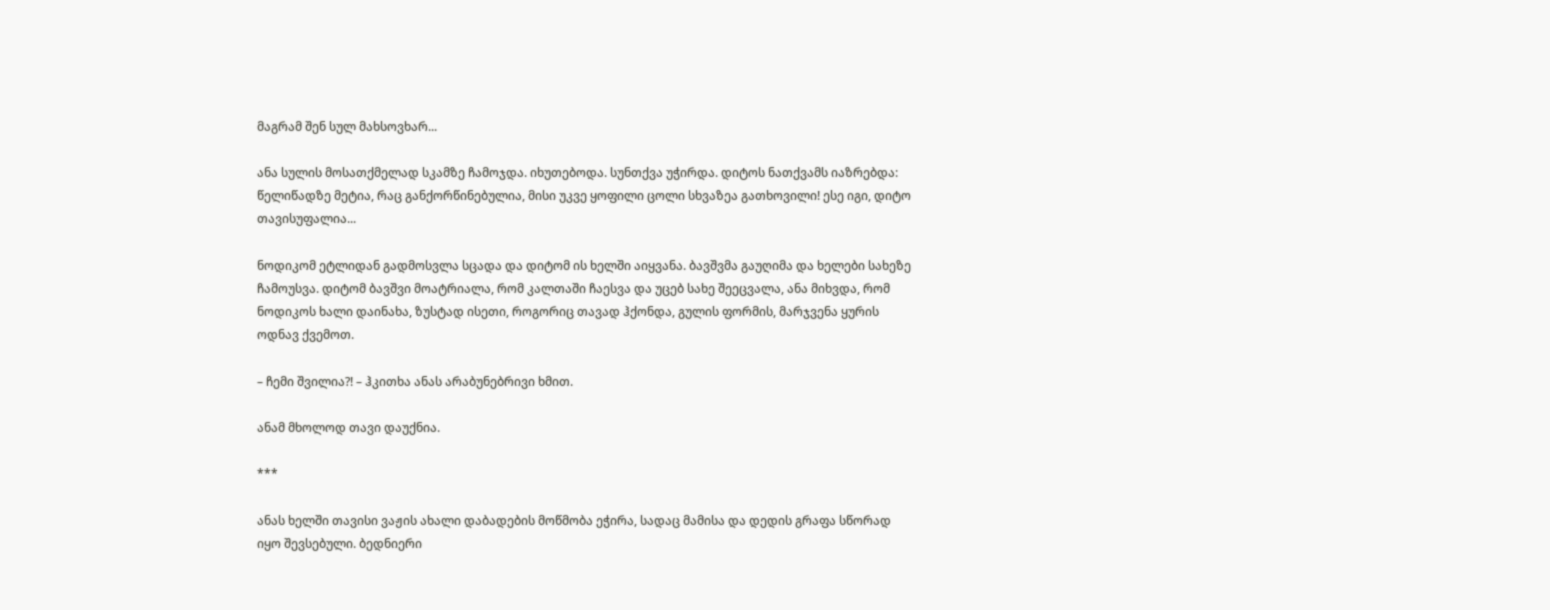მაგრამ შენ სულ მახსოვხარ...

ანა სულის მოსათქმელად სკამზე ჩამოჯდა. იხუთებოდა. სუნთქვა უჭირდა. დიტოს ნათქვამს იაზრებდა: წელიწადზე მეტია, რაც განქორწინებულია, მისი უკვე ყოფილი ცოლი სხვაზეა გათხოვილი! ესე იგი, დიტო თავისუფალია...

ნოდიკომ ეტლიდან გადმოსვლა სცადა და დიტომ ის ხელში აიყვანა. ბავშვმა გაუღიმა და ხელები სახეზე ჩამოუსვა. დიტომ ბავშვი მოატრიალა, რომ კალთაში ჩაესვა და უცებ სახე შეეცვალა, ანა მიხვდა, რომ ნოდიკოს ხალი დაინახა, ზუსტად ისეთი, როგორიც თავად ჰქონდა, გულის ფორმის, მარჯვენა ყურის ოდნავ ქვემოთ.

– ჩემი შვილია?! – ჰკითხა ანას არაბუნებრივი ხმით.

ანამ მხოლოდ თავი დაუქნია.

***

ანას ხელში თავისი ვაჟის ახალი დაბადების მოწმობა ეჭირა, სადაც მამისა და დედის გრაფა სწორად იყო შევსებული. ბედნიერი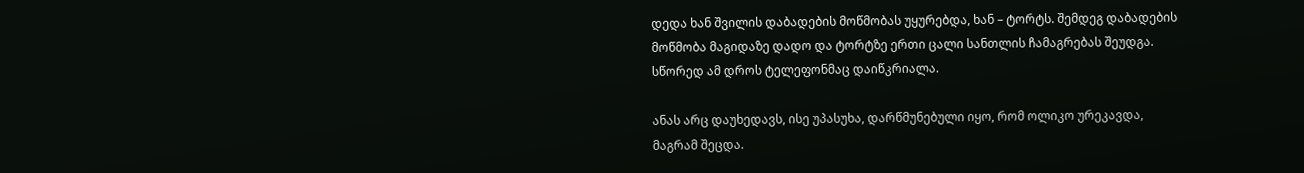დედა ხან შვილის დაბადების მოწმობას უყურებდა, ხან – ტორტს. შემდეგ დაბადების მოწმობა მაგიდაზე დადო და ტორტზე ერთი ცალი სანთლის ჩამაგრებას შეუდგა. სწორედ ამ დროს ტელეფონმაც დაიწკრიალა.

ანას არც დაუხედავს, ისე უპასუხა, დარწმუნებული იყო, რომ ოლიკო ურეკავდა, მაგრამ შეცდა.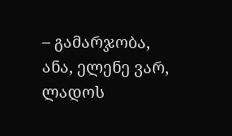– გამარჯობა, ანა, ელენე ვარ, ლადოს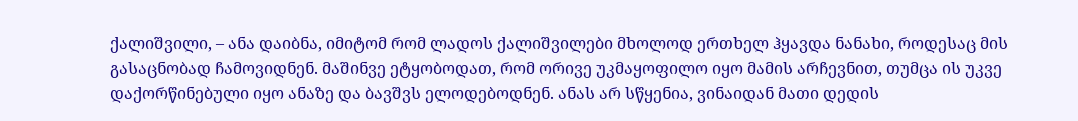ქალიშვილი, – ანა დაიბნა, იმიტომ რომ ლადოს ქალიშვილები მხოლოდ ერთხელ ჰყავდა ნანახი, როდესაც მის გასაცნობად ჩამოვიდნენ. მაშინვე ეტყობოდათ, რომ ორივე უკმაყოფილო იყო მამის არჩევნით, თუმცა ის უკვე დაქორწინებული იყო ანაზე და ბავშვს ელოდებოდნენ. ანას არ სწყენია, ვინაიდან მათი დედის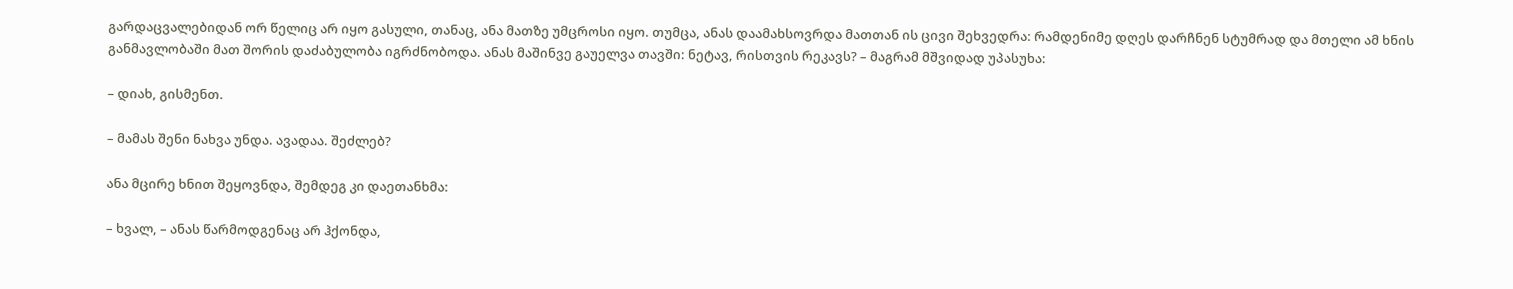გარდაცვალებიდან ორ წელიც არ იყო გასული, თანაც, ანა მათზე უმცროსი იყო. თუმცა, ანას დაამახსოვრდა მათთან ის ცივი შეხვედრა: რამდენიმე დღეს დარჩნენ სტუმრად და მთელი ამ ხნის განმავლობაში მათ შორის დაძაბულობა იგრძნობოდა. ანას მაშინვე გაუელვა თავში: ნეტავ, რისთვის რეკავს? – მაგრამ მშვიდად უპასუხა:

– დიახ, გისმენთ.

– მამას შენი ნახვა უნდა. ავადაა. შეძლებ?

ანა მცირე ხნით შეყოვნდა, შემდეგ კი დაეთანხმა:

– ხვალ, – ანას წარმოდგენაც არ ჰქონდა,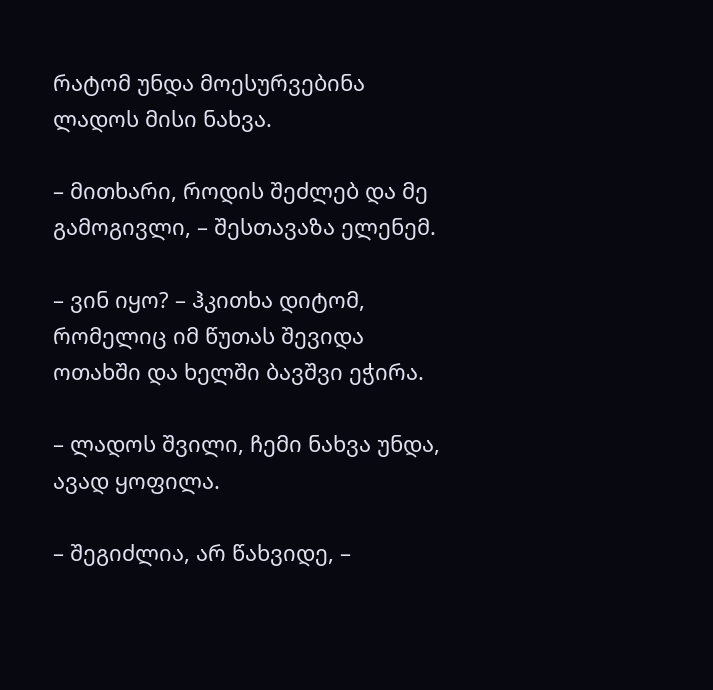რატომ უნდა მოესურვებინა ლადოს მისი ნახვა.

– მითხარი, როდის შეძლებ და მე გამოგივლი, – შესთავაზა ელენემ.

– ვინ იყო? – ჰკითხა დიტომ, რომელიც იმ წუთას შევიდა ოთახში და ხელში ბავშვი ეჭირა.

– ლადოს შვილი, ჩემი ნახვა უნდა, ავად ყოფილა.

– შეგიძლია, არ წახვიდე, –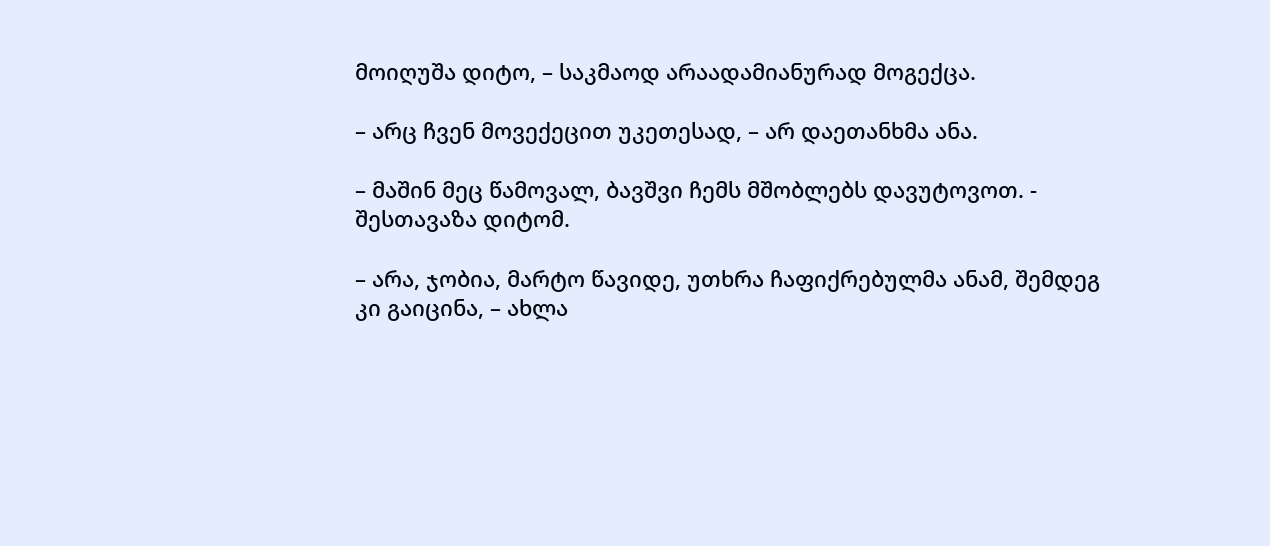მოიღუშა დიტო, – საკმაოდ არაადამიანურად მოგექცა.

– არც ჩვენ მოვექეცით უკეთესად, – არ დაეთანხმა ანა.

– მაშინ მეც წამოვალ, ბავშვი ჩემს მშობლებს დავუტოვოთ. - შესთავაზა დიტომ.

– არა, ჯობია, მარტო წავიდე, უთხრა ჩაფიქრებულმა ანამ, შემდეგ კი გაიცინა, – ახლა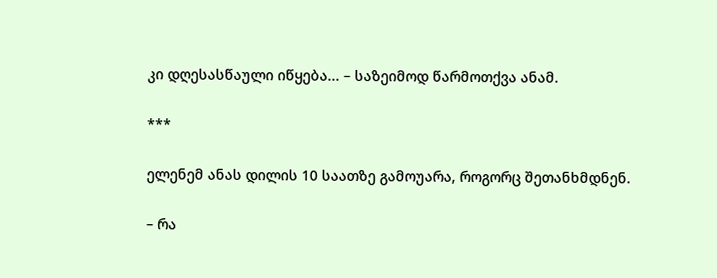კი დღესასწაული იწყება... – საზეიმოდ წარმოთქვა ანამ.

***

ელენემ ანას დილის 10 საათზე გამოუარა, როგორც შეთანხმდნენ.

– რა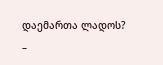დაემართა ლადოს? –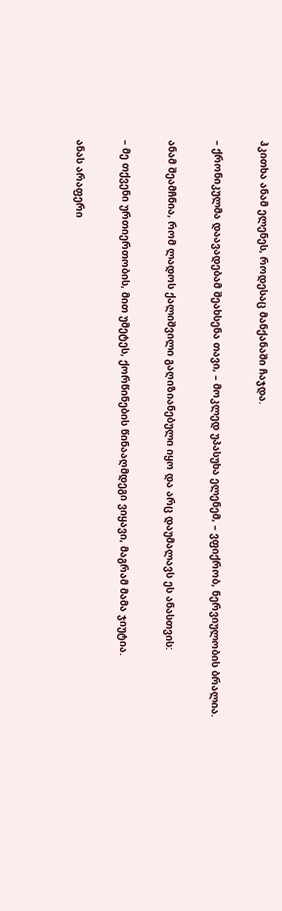ჰკითხა ანამ ელენეს, როდესაც მანქანაში ჩაჯდა.

– ქრონიკულმა დაავადებამ შეახსენა თავი, – მოკლედ უპასუხა ელენემ, – ვფიქრობ, ნერვიულობის ბრალია.

ანამ შეამჩნია, რომ ლადოს ქალიშვილი გაღიზიანებული იყო და არც დაუმალავს ეს ანასთვის:

– მე თქვენი ურთიერთობის, მით უმეტეს, ქორწინების წინააღმდეგი ვიყავი, მაგრამ მამა ჯიუტია.

ანას არაფერი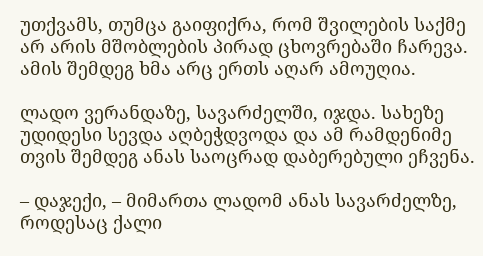უთქვამს, თუმცა გაიფიქრა, რომ შვილების საქმე არ არის მშობლების პირად ცხოვრებაში ჩარევა. ამის შემდეგ ხმა არც ერთს აღარ ამოუღია.

ლადო ვერანდაზე, სავარძელში, იჯდა. სახეზე უდიდესი სევდა აღბეჭდვოდა და ამ რამდენიმე თვის შემდეგ ანას საოცრად დაბერებული ეჩვენა.

– დაჯექი, – მიმართა ლადომ ანას სავარძელზე, როდესაც ქალი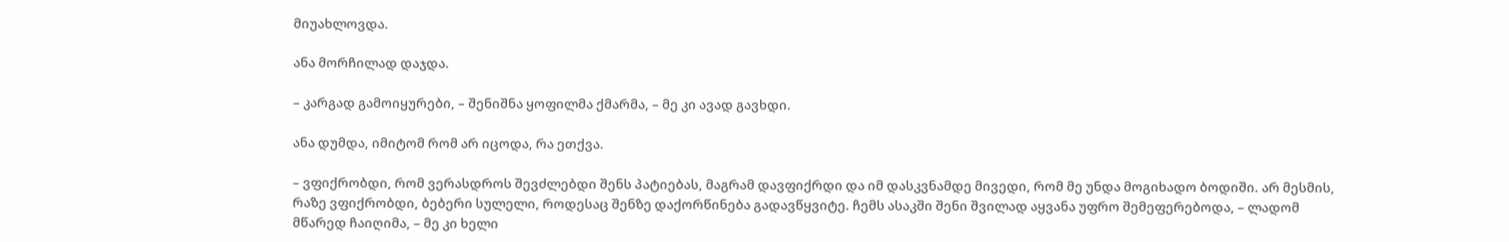მიუახლოვდა.

ანა მორჩილად დაჯდა.

– კარგად გამოიყურები, – შენიშნა ყოფილმა ქმარმა, – მე კი ავად გავხდი.

ანა დუმდა, იმიტომ რომ არ იცოდა, რა ეთქვა.

– ვფიქრობდი, რომ ვერასდროს შევძლებდი შენს პატიებას, მაგრამ დავფიქრდი და იმ დასკვნამდე მივედი, რომ მე უნდა მოგიხადო ბოდიში. არ მესმის, რაზე ვფიქრობდი, ბებერი სულელი, როდესაც შენზე დაქორწინება გადავწყვიტე. ჩემს ასაკში შენი შვილად აყვანა უფრო შემეფერებოდა, – ლადომ მწარედ ჩაიღიმა, – მე კი ხელი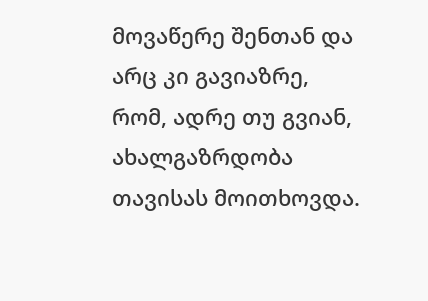მოვაწერე შენთან და არც კი გავიაზრე, რომ, ადრე თუ გვიან, ახალგაზრდობა თავისას მოითხოვდა.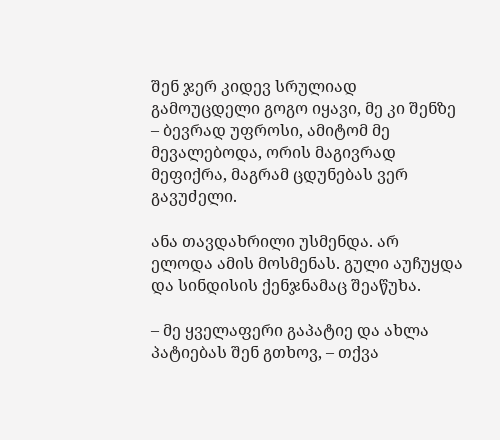შენ ჯერ კიდევ სრულიად გამოუცდელი გოგო იყავი, მე კი შენზე – ბევრად უფროსი, ამიტომ მე მევალებოდა, ორის მაგივრად მეფიქრა, მაგრამ ცდუნებას ვერ გავუძელი.

ანა თავდახრილი უსმენდა. არ ელოდა ამის მოსმენას. გული აუჩუყდა და სინდისის ქენჯნამაც შეაწუხა.

– მე ყველაფერი გაპატიე და ახლა პატიებას შენ გთხოვ, – თქვა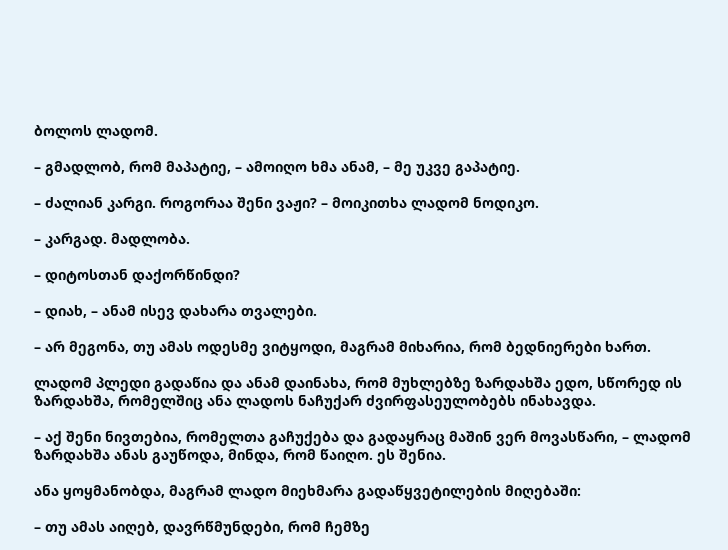ბოლოს ლადომ.

– გმადლობ, რომ მაპატიე, – ამოიღო ხმა ანამ, – მე უკვე გაპატიე.

– ძალიან კარგი. როგორაა შენი ვაჟი? – მოიკითხა ლადომ ნოდიკო.

– კარგად. მადლობა.

– დიტოსთან დაქორწინდი?

– დიახ, – ანამ ისევ დახარა თვალები.

– არ მეგონა, თუ ამას ოდესმე ვიტყოდი, მაგრამ მიხარია, რომ ბედნიერები ხართ.

ლადომ პლედი გადაწია და ანამ დაინახა, რომ მუხლებზე ზარდახშა ედო, სწორედ ის ზარდახშა, რომელშიც ანა ლადოს ნაჩუქარ ძვირფასეულობებს ინახავდა.

– აქ შენი ნივთებია, რომელთა გაჩუქება და გადაყრაც მაშინ ვერ მოვასწარი, – ლადომ ზარდახშა ანას გაუწოდა, მინდა, რომ წაიღო. ეს შენია.

ანა ყოყმანობდა, მაგრამ ლადო მიეხმარა გადაწყვეტილების მიღებაში:

– თუ ამას აიღებ, დავრწმუნდები, რომ ჩემზე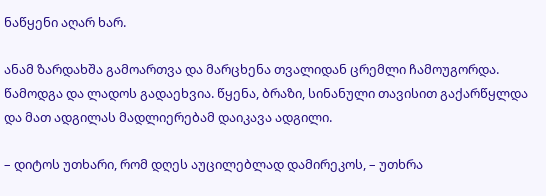ნაწყენი აღარ ხარ.

ანამ ზარდახშა გამოართვა და მარცხენა თვალიდან ცრემლი ჩამოუგორდა. წამოდგა და ლადოს გადაეხვია. წყენა, ბრაზი, სინანული თავისით გაქარწყლდა და მათ ადგილას მადლიერებამ დაიკავა ადგილი.

– დიტოს უთხარი, რომ დღეს აუცილებლად დამირეკოს, – უთხრა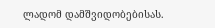ლადომ დამშვიდობებისას.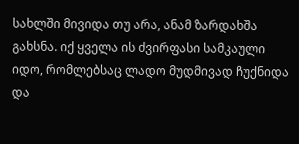სახლში მივიდა თუ არა, ანამ ზარდახშა გახსნა. იქ ყველა ის ძვირფასი სამკაული იდო, რომლებსაც ლადო მუდმივად ჩუქნიდა და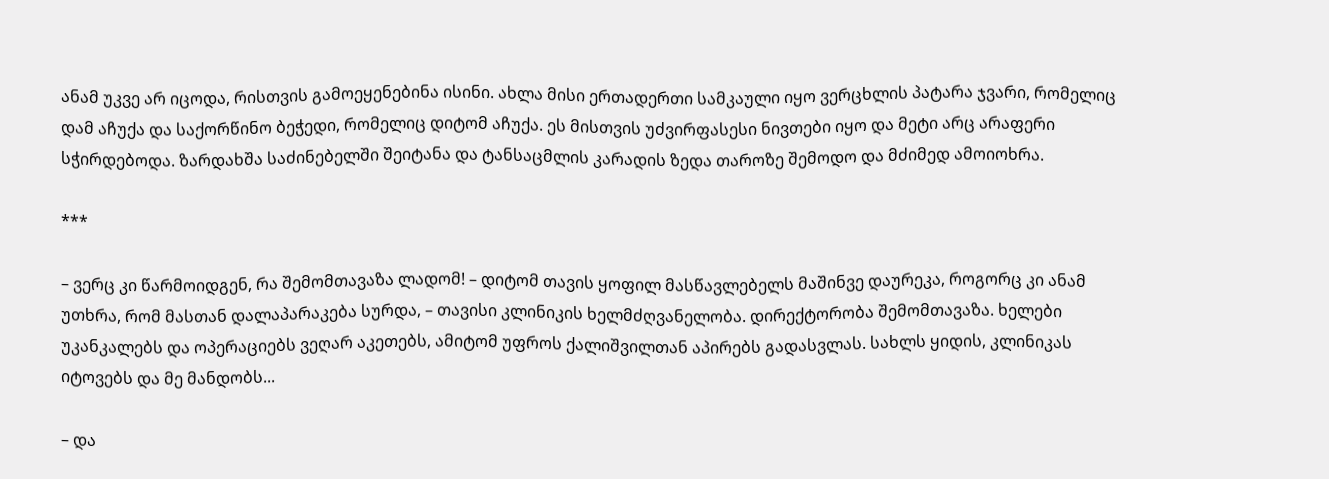ანამ უკვე არ იცოდა, რისთვის გამოეყენებინა ისინი. ახლა მისი ერთადერთი სამკაული იყო ვერცხლის პატარა ჯვარი, რომელიც დამ აჩუქა და საქორწინო ბეჭედი, რომელიც დიტომ აჩუქა. ეს მისთვის უძვირფასესი ნივთები იყო და მეტი არც არაფერი სჭირდებოდა. ზარდახშა საძინებელში შეიტანა და ტანსაცმლის კარადის ზედა თაროზე შემოდო და მძიმედ ამოიოხრა.

***

– ვერც კი წარმოიდგენ, რა შემომთავაზა ლადომ! – დიტომ თავის ყოფილ მასწავლებელს მაშინვე დაურეკა, როგორც კი ანამ უთხრა, რომ მასთან დალაპარაკება სურდა, – თავისი კლინიკის ხელმძღვანელობა. დირექტორობა შემომთავაზა. ხელები უკანკალებს და ოპერაციებს ვეღარ აკეთებს, ამიტომ უფროს ქალიშვილთან აპირებს გადასვლას. სახლს ყიდის, კლინიკას იტოვებს და მე მანდობს...

– და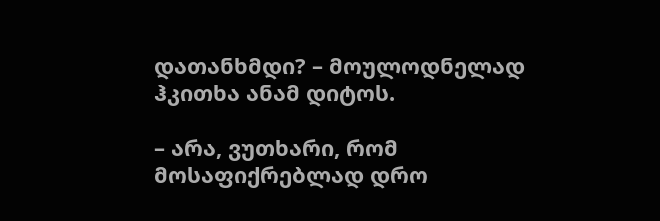დათანხმდი? – მოულოდნელად ჰკითხა ანამ დიტოს.

– არა, ვუთხარი, რომ მოსაფიქრებლად დრო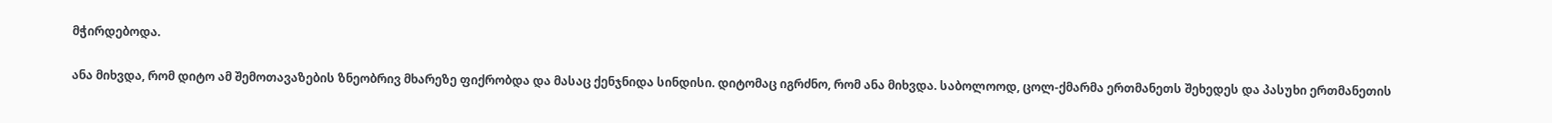მჭირდებოდა.

ანა მიხვდა, რომ დიტო ამ შემოთავაზების ზნეობრივ მხარეზე ფიქრობდა და მასაც ქენჯნიდა სინდისი. დიტომაც იგრძნო, რომ ანა მიხვდა. საბოლოოდ, ცოლ-ქმარმა ერთმანეთს შეხედეს და პასუხი ერთმანეთის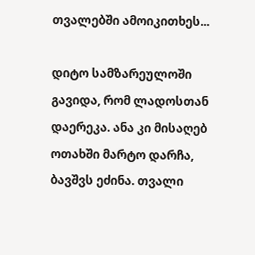თვალებში ამოიკითხეს...

დიტო სამზარეულოში გავიდა, რომ ლადოსთან დაერეკა. ანა კი მისაღებ ოთახში მარტო დარჩა, ბავშვს ეძინა. თვალი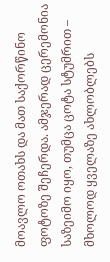მოავლო ოთახს და მათ საქორწინო ფოტოზე შეჩერდა. ამჯერად ცერემონია საზეიმო იყო, თუმცა ცოტა სტუმრით – მხოლოდ ყველაზე ახლობლებს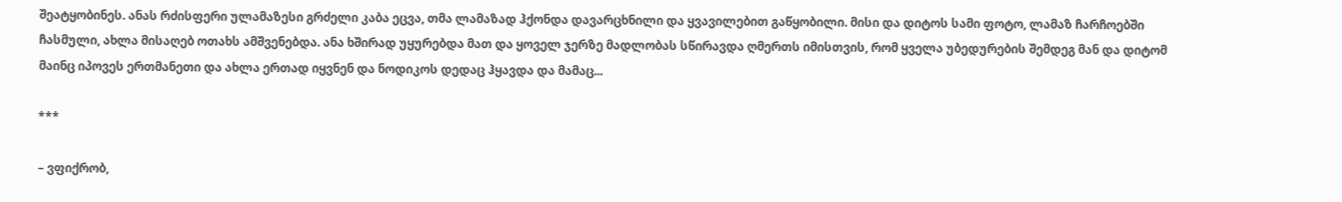შეატყობინეს. ანას რძისფერი ულამაზესი გრძელი კაბა ეცვა, თმა ლამაზად ჰქონდა დავარცხნილი და ყვავილებით გაწყობილი. მისი და დიტოს სამი ფოტო, ლამაზ ჩარჩოებში ჩასმული, ახლა მისაღებ ოთახს ამშვენებდა. ანა ხშირად უყურებდა მათ და ყოველ ჯერზე მადლობას სწირავდა ღმერთს იმისთვის, რომ ყველა უბედურების შემდეგ მან და დიტომ მაინც იპოვეს ერთმანეთი და ახლა ერთად იყვნენ და ნოდიკოს დედაც ჰყავდა და მამაც...

***

– ვფიქრობ,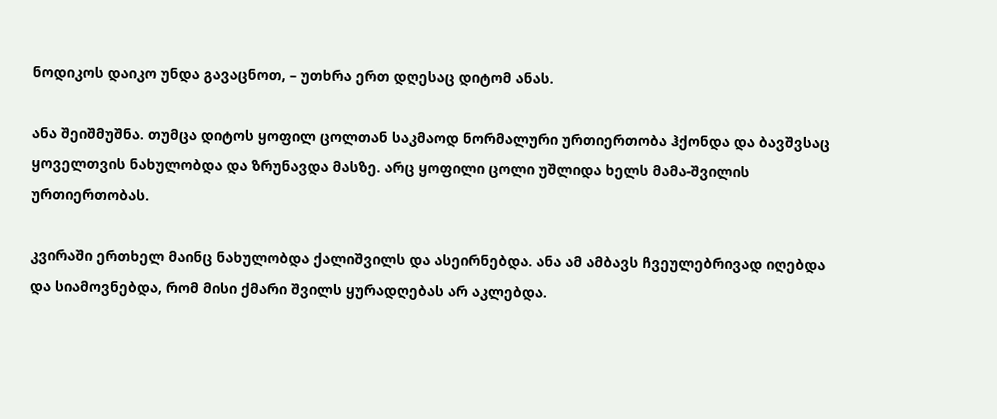ნოდიკოს დაიკო უნდა გავაცნოთ, – უთხრა ერთ დღესაც დიტომ ანას.

ანა შეიშმუშნა. თუმცა დიტოს ყოფილ ცოლთან საკმაოდ ნორმალური ურთიერთობა ჰქონდა და ბავშვსაც ყოველთვის ნახულობდა და ზრუნავდა მასზე. არც ყოფილი ცოლი უშლიდა ხელს მამა-შვილის ურთიერთობას.

კვირაში ერთხელ მაინც ნახულობდა ქალიშვილს და ასეირნებდა. ანა ამ ამბავს ჩვეულებრივად იღებდა და სიამოვნებდა, რომ მისი ქმარი შვილს ყურადღებას არ აკლებდა.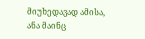მიუხედავად ამისა, ანა მაინც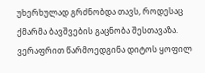უხერხულად გრძნობდა თავს, როდესაც ქმარმა ბავშვების გაცნობა შესთავაზა. ვერაფრით წარმოედგინა დიტოს ყოფილ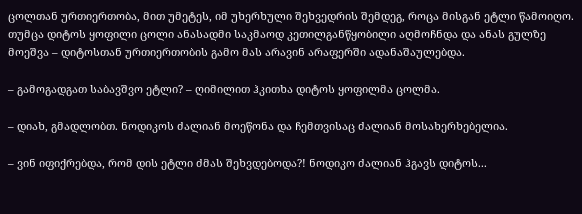ცოლთან ურთიერთობა, მით უმეტეს, იმ უხერხული შეხვედრის შემდეგ, როცა მისგან ეტლი წამოიღო. თუმცა დიტოს ყოფილი ცოლი ანასადმი საკმაოდ კეთილგანწყობილი აღმოჩნდა და ანას გულზე მოეშვა – დიტოსთან ურთიერთობის გამო მას არავინ არაფერში ადანაშაულებდა.

– გამოგადგათ საბავშვო ეტლი? – ღიმილით ჰკითხა დიტოს ყოფილმა ცოლმა.

– დიახ, გმადლობთ. ნოდიკოს ძალიან მოეწონა და ჩემთვისაც ძალიან მოსახერხებელია.

– ვინ იფიქრებდა, რომ დის ეტლი ძმას შეხვდებოდა?! ნოდიკო ძალიან ჰგავს დიტოს...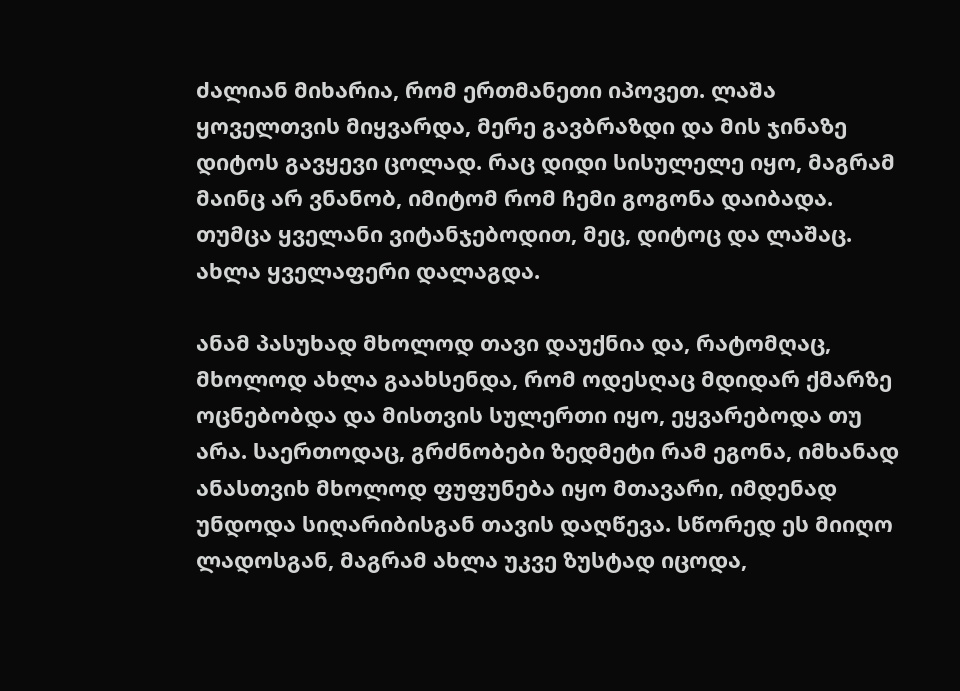ძალიან მიხარია, რომ ერთმანეთი იპოვეთ. ლაშა ყოველთვის მიყვარდა, მერე გავბრაზდი და მის ჯინაზე დიტოს გავყევი ცოლად. რაც დიდი სისულელე იყო, მაგრამ მაინც არ ვნანობ, იმიტომ რომ ჩემი გოგონა დაიბადა. თუმცა ყველანი ვიტანჯებოდით, მეც, დიტოც და ლაშაც. ახლა ყველაფერი დალაგდა.

ანამ პასუხად მხოლოდ თავი დაუქნია და, რატომღაც, მხოლოდ ახლა გაახსენდა, რომ ოდესღაც მდიდარ ქმარზე ოცნებობდა და მისთვის სულერთი იყო, ეყვარებოდა თუ არა. საერთოდაც, გრძნობები ზედმეტი რამ ეგონა, იმხანად ანასთვიხ მხოლოდ ფუფუნება იყო მთავარი, იმდენად უნდოდა სიღარიბისგან თავის დაღწევა. სწორედ ეს მიიღო ლადოსგან, მაგრამ ახლა უკვე ზუსტად იცოდა,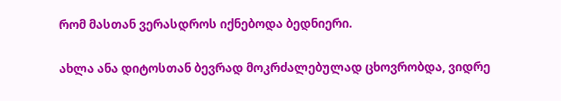რომ მასთან ვერასდროს იქნებოდა ბედნიერი.

ახლა ანა დიტოსთან ბევრად მოკრძალებულად ცხოვრობდა, ვიდრე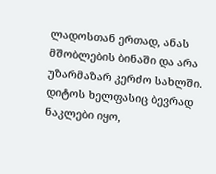ლადოსთან ერთად, ანას მშობლების ბინაში და არა უზარმაზარ კერძო სახლში. დიტოს ხელფასიც ბევრად ნაკლები იყო,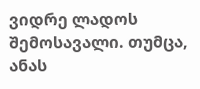ვიდრე ლადოს შემოსავალი. თუმცა, ანას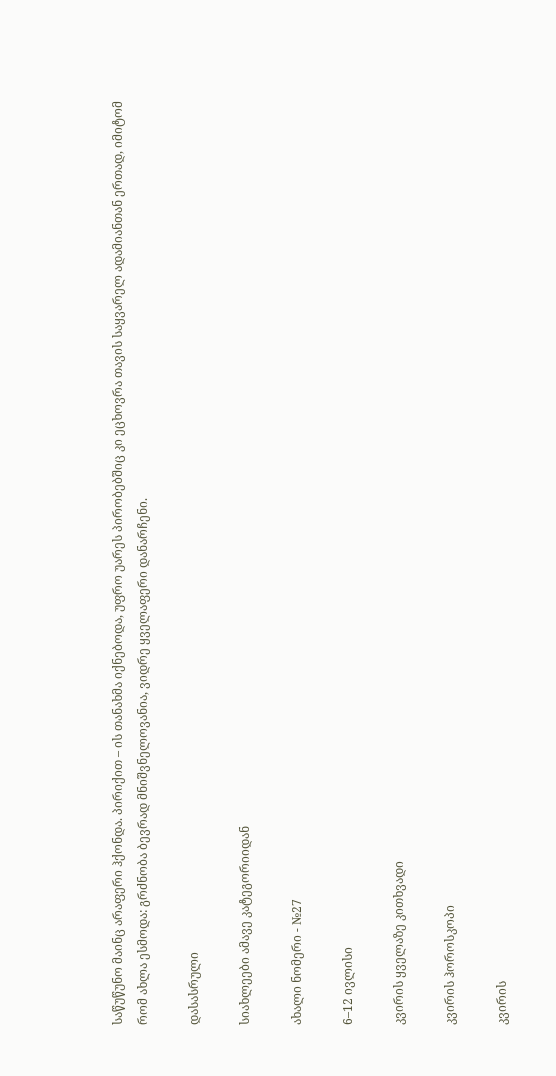საწუწუნო მაინც არაფერი ჰქონდა. პირიქით – ის თანახმა იქნებოდა, უფრო უარეს პირობებშიც კი ეცხოვრა თავის საყვარელ ადამიანთან ერთად, იმიტომ რომ ახლა ესმოდა: გრძნობა ბევრად მნიშვნელოვანია, ვიდრე ყველაფერი დანარჩენი.

დასასრული

სიახლეები ამავე კატეგორიიდან

ახალი ნომერი - №27

6–12 ივლისი

კვირის ყველაზე კითხვადი

კვირის ჰოროსკოპი

კვირის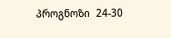პროგნოზი  24-30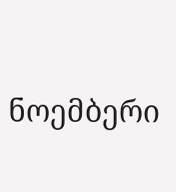ნოემბერი